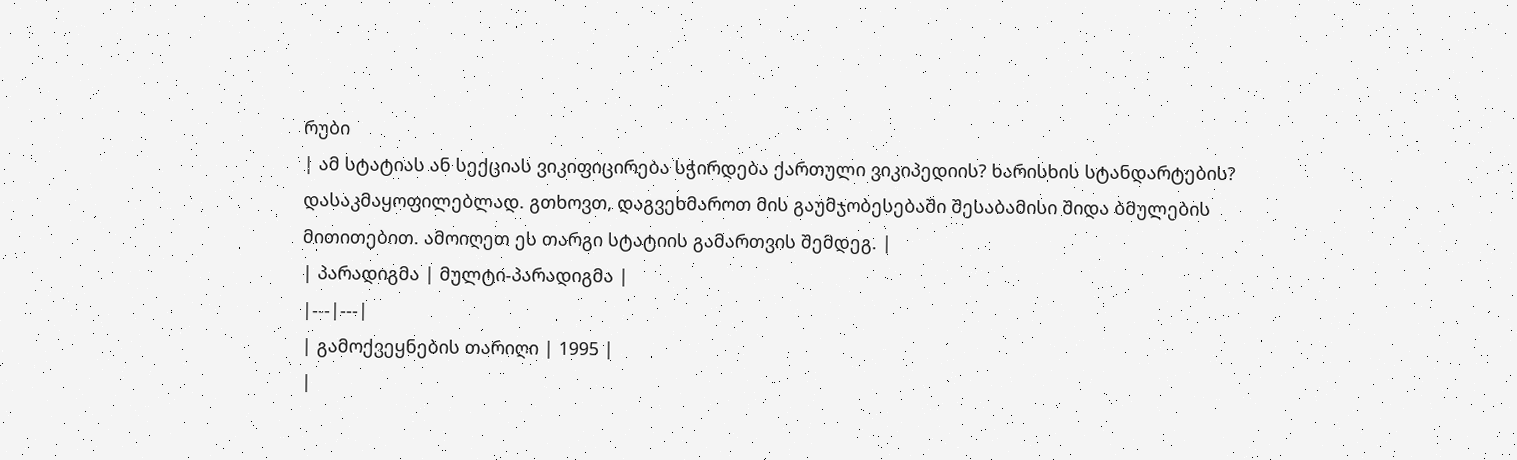რუბი
| ამ სტატიას ან სექციას ვიკიფიცირება სჭირდება ქართული ვიკიპედიის? ხარისხის სტანდარტების? დასაკმაყოფილებლად. გთხოვთ, დაგვეხმაროთ მის გაუმჯობესებაში შესაბამისი შიდა ბმულების მითითებით. ამოიღეთ ეს თარგი სტატიის გამართვის შემდეგ. |
| პარადიგმა | მულტი-პარადიგმა |
|---|---|
| გამოქვეყნების თარიღი | 1995 |
|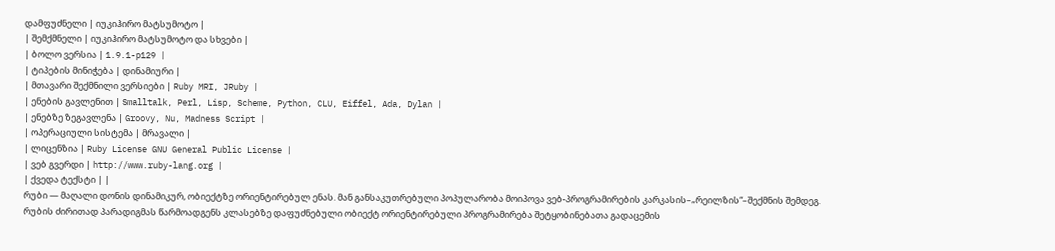დამფუძნელი | იუკიჰირო მატსუმოტო |
| შემქმნელი | იუკიჰირო მატსუმოტო და სხვები |
| ბოლო ვერსია | 1.9.1-p129 |
| ტიპების მინიჭება | დინამიური |
| მთავარი შექმნილი ვერსიები | Ruby MRI, JRuby |
| ენების გავლენით | Smalltalk, Perl, Lisp, Scheme, Python, CLU, Eiffel, Ada, Dylan |
| ენებზე ზეგავლენა | Groovy, Nu, Madness Script |
| ოპერაციული სისტემა | მრავალი |
| ლიცენზია | Ruby License GNU General Public License |
| ვებ გვერდი | http://www.ruby-lang.org |
| ქვედა ტექსტი | |
რუბი — მაღალი დონის დინამიკურ, ობიექტზე ორიენტირებულ ენას. მან განსაკუთრებული პოპულარობა მოიპოვა ვებ-პროგრამირების კარკასის–„რეილზის“–შექმნის შემდეგ.
რუბის ძირითად პარადიგმას წარმოადგენს კლასებზე დაფუძნებული ობიექტ ორიენტირებული პროგრამირება შეტყობინებათა გადაცემის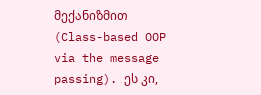მექანიზმით (Class-based OOP via the message passing). ეს კი,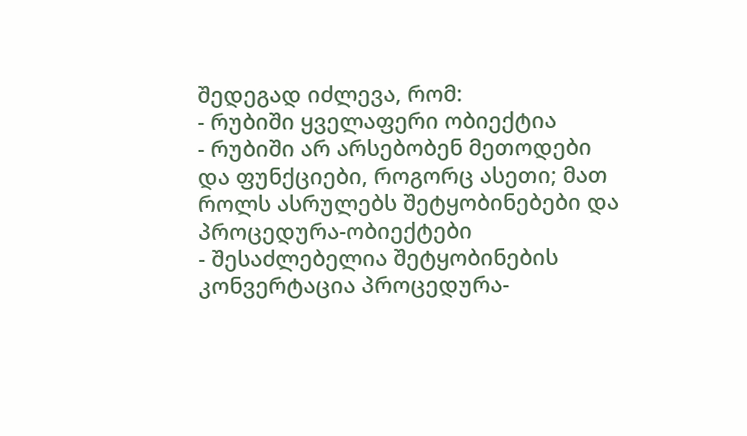შედეგად იძლევა, რომ:
- რუბიში ყველაფერი ობიექტია
- რუბიში არ არსებობენ მეთოდები და ფუნქციები, როგორც ასეთი; მათ როლს ასრულებს შეტყობინებები და პროცედურა-ობიექტები
- შესაძლებელია შეტყობინების კონვერტაცია პროცედურა-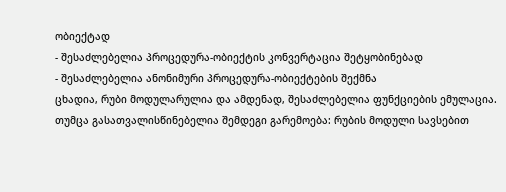ობიექტად
- შესაძლებელია პროცედურა-ობიექტის კონვერტაცია შეტყობინებად
- შესაძლებელია ანონიმური პროცედურა-ობიექტების შექმნა
ცხადია, რუბი მოდულარულია და ამდენად, შესაძლებელია ფუნქციების ემულაცია. თუმცა გასათვალისწინებელია შემდეგი გარემოება: რუბის მოდული სავსებით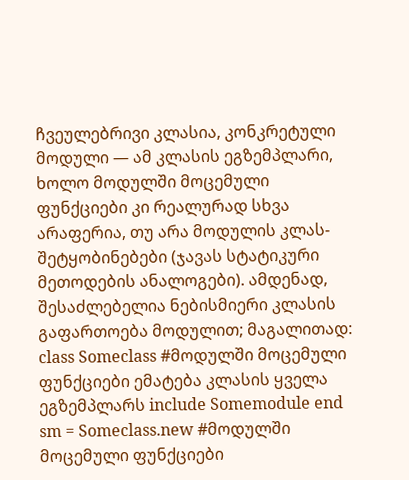ჩვეულებრივი კლასია, კონკრეტული მოდული — ამ კლასის ეგზემპლარი, ხოლო მოდულში მოცემული ფუნქციები კი რეალურად სხვა არაფერია, თუ არა მოდულის კლას-შეტყობინებები (ჯავას სტატიკური მეთოდების ანალოგები). ამდენად, შესაძლებელია ნებისმიერი კლასის გაფართოება მოდულით; მაგალითად:
class Someclass #მოდულში მოცემული ფუნქციები ემატება კლასის ყველა ეგზემპლარს include Somemodule end sm = Someclass.new #მოდულში მოცემული ფუნქციები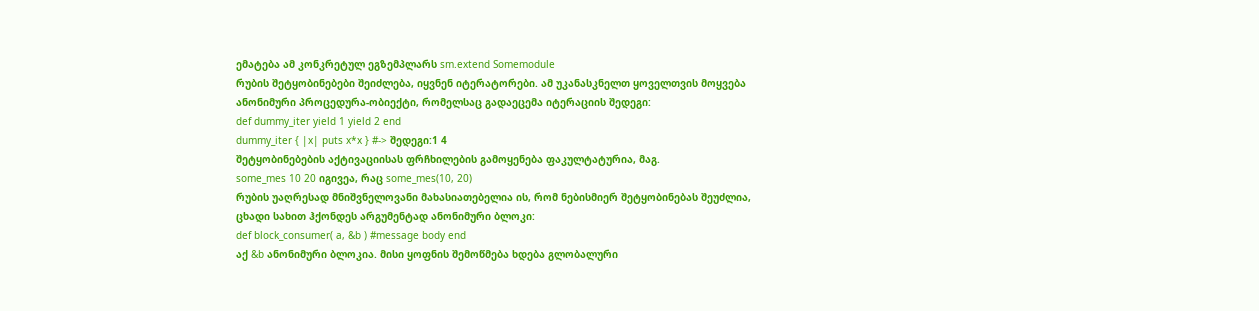ემატება ამ კონკრეტულ ეგზემპლარს sm.extend Somemodule
რუბის შეტყობინებები შეიძლება, იყვნენ იტერატორები. ამ უკანასკნელთ ყოველთვის მოყვება ანონიმური პროცედურა-ობიექტი, რომელსაც გადაეცემა იტერაციის შედეგი:
def dummy_iter yield 1 yield 2 end
dummy_iter { |x| puts x*x } #-> შედეგი:1 4
შეტყობინებების აქტივაციისას ფრჩხილების გამოყენება ფაკულტატურია, მაგ.
some_mes 10 20 იგივეა, რაც some_mes(10, 20)
რუბის უაღრესად მნიშვნელოვანი მახასიათებელია ის, რომ ნებისმიერ შეტყობინებას შეუძლია, ცხადი სახით ჰქონდეს არგუმენტად ანონიმური ბლოკი:
def block_consumer( a, &b ) #message body end
აქ &b ანონიმური ბლოკია. მისი ყოფნის შემოწმება ხდება გლობალური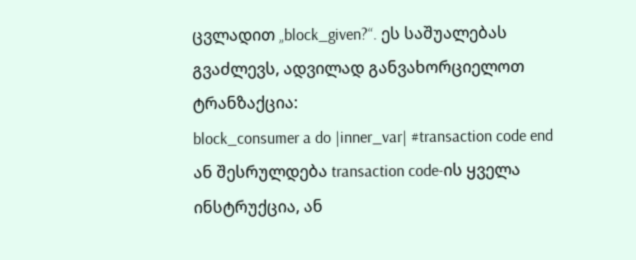ცვლადით „block_given?“. ეს საშუალებას გვაძლევს, ადვილად განვახორციელოთ ტრანზაქცია:
block_consumer a do |inner_var| #transaction code end
ან შესრულდება transaction code-ის ყველა ინსტრუქცია, ან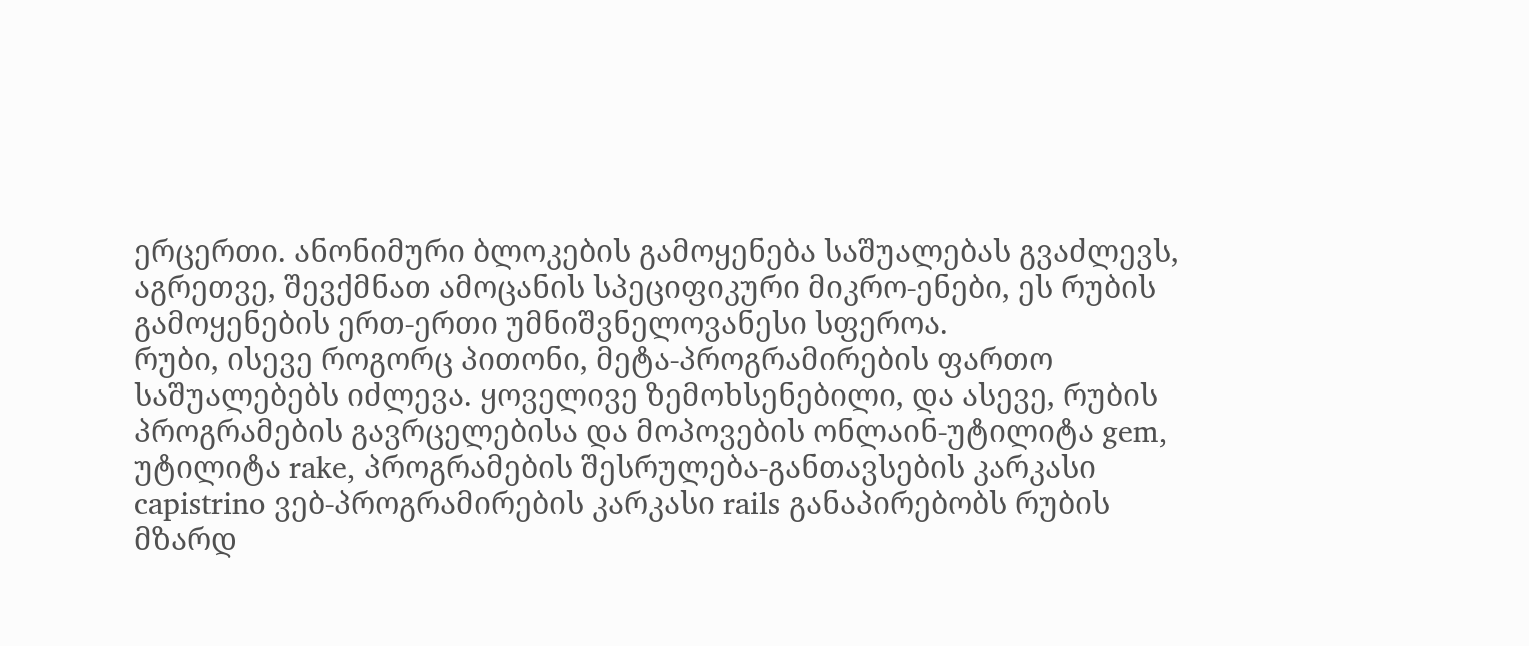ერცერთი. ანონიმური ბლოკების გამოყენება საშუალებას გვაძლევს, აგრეთვე, შევქმნათ ამოცანის სპეციფიკური მიკრო-ენები, ეს რუბის გამოყენების ერთ-ერთი უმნიშვნელოვანესი სფეროა.
რუბი, ისევე როგორც პითონი, მეტა-პროგრამირების ფართო საშუალებებს იძლევა. ყოველივე ზემოხსენებილი, და ასევე, რუბის პროგრამების გავრცელებისა და მოპოვების ონლაინ-უტილიტა gem, უტილიტა rake, პროგრამების შესრულება-განთავსების კარკასი capistrino ვებ-პროგრამირების კარკასი rails განაპირებობს რუბის მზარდ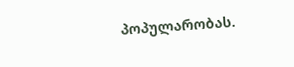პოპულარობას.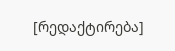[რედაქტირება]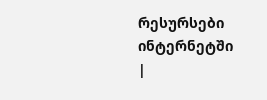რესურსები ინტერნეტში
|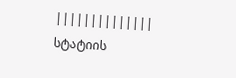||||||||||||||
სტატიის